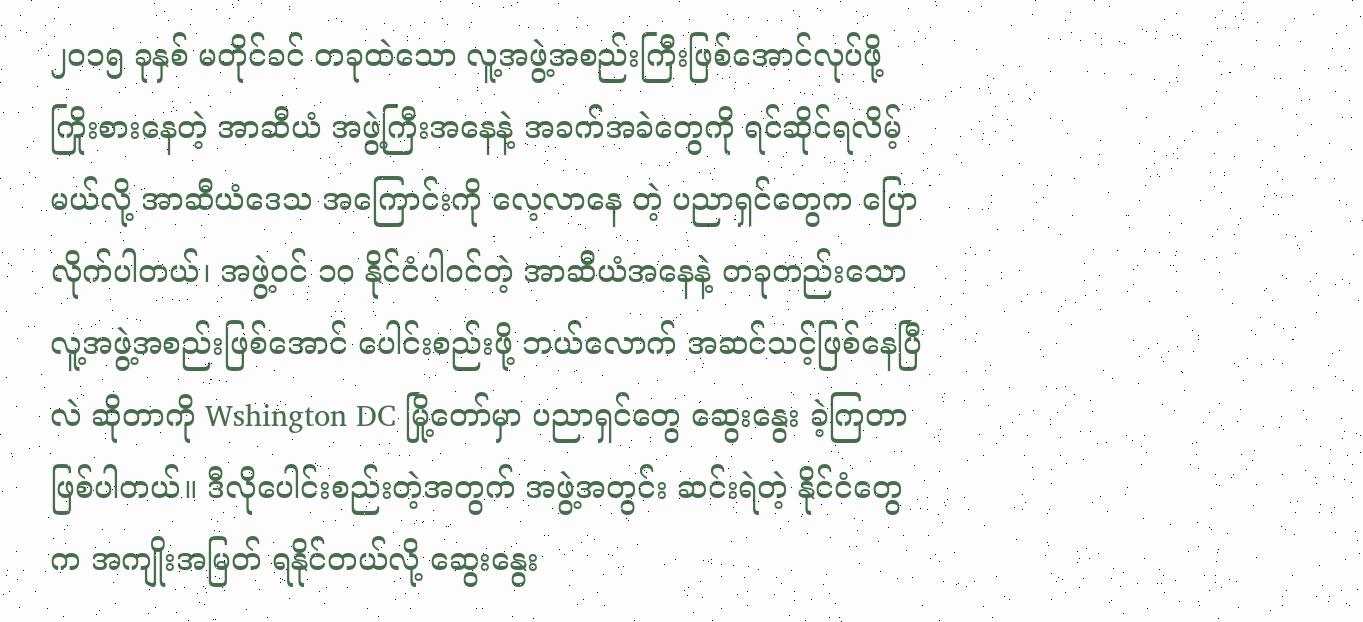၂၀၁၅ ခုနှစ် မတိုင်ခင် တခုထဲသော လူ့အဖွဲ့အစည်းကြီးဖြစ်အောင်လုပ်ဖို့ ကြိုးစားနေတဲ့ အာဆီယံ အဖွဲ့ကြီးအနေနဲ့ အခက်အခဲတွေကို ရင်ဆိုင်ရလိမ့်မယ်လို့ အာဆီယံဒေသ အကြောင်းကို လေ့လာနေ တဲ့ ပညာရှင်တွေက ပြောလိုက်ပါတယ်၊ အဖွဲ့ဝင် ၁၀ နိုင်ငံပါဝင်တဲ့ အာဆီယံအနေနဲ့ တခုတည်းသော လူ့အဖွဲ့အစည်းဖြစ်အောင် ပေါင်းစည်းဖို့ ဘယ်လောက် အဆင်သင့်ဖြစ်နေပြီလဲ ဆိုတာကို Wshington DC မြို့တော်မှာ ပညာရှင်တွေ ဆွေးနွေး ခဲ့ကြတာဖြစ်ပါတယ်။ ဒီလိုပေါင်းစည်းတဲ့အတွက် အဖွဲ့အတွင်း ဆင်းရဲတဲ့ နိုင်ငံတွေက အကျိုးအမြတ် ရနိုင်တယ်လို့ ဆွေးနွေး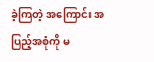ခဲ့ကြတဲ့ အကြောင်း အပြည့်အစုံကို မ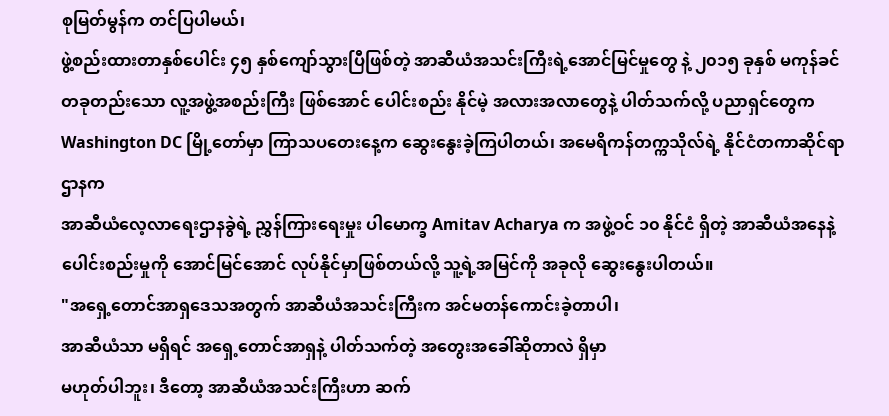စုမြတ်မွန်က တင်ပြပါမယ်၊
ဖွဲ့စည်းထားတာနှစ်ပေါင်း ၄၅ နှစ်ကျော်သွားပြီဖြစ်တဲ့ အာဆီယံအသင်းကြီးရဲ့အောင်မြင်မှုတွေ နဲ့ ၂၀၁၅ ခုနှစ် မကုန်ခင် တခုတည်းသော လူ့အဖွဲ့အစည်းကြီး ဖြစ်အောင် ပေါင်းစည်း နိုင်မဲ့ အလားအလာတွေနဲ့ ပါတ်သက်လို့ ပညာရှင်တွေက Washington DC မြို့တော်မှာ ကြာသပတေးနေ့က ဆွေးနွေးခဲ့ကြပါတယ်၊ အမေရိကန်တက္ကသိုလ်ရဲ့ နိုင်ငံတကာဆိုင်ရာဌာနက
အာဆီယံလေ့လာရေးဌာနခွဲရဲ့ ညွှန်ကြားရေးမှုး ပါမောက္ခ Amitav Acharya က အဖွဲ့ဝင် ၁၀ နိုင်ငံ ရှိတဲ့ အာဆီယံအနေနဲ့ ပေါင်းစည်းမှုကို အောင်မြင်အောင် လုပ်နိုင်မှာဖြစ်တယ်လို့ သူ့ရဲ့အမြင်ကို အခုလို ဆွေးနွေးပါတယ်။
"အရှေ့တောင်အာရှဒေသအတွက် အာဆီယံအသင်းကြီးက အင်မတန်ကောင်းခဲ့တာပါ၊
အာဆီယံသာ မရှိရင် အရှေ့တောင်အာရှနဲ့ ပါတ်သက်တဲ့ အတွေးအခေါ်ဆိုတာလဲ ရှိမှာ
မဟုတ်ပါဘူး၊ ဒီတော့ အာဆီယံအသင်းကြီးဟာ ဆက်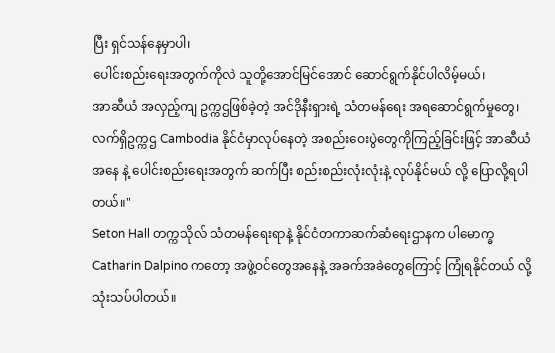ပြီး ရှင်သန်နေမှာပါ၊
ပေါင်းစည်းရေးအတွက်ကိုလဲ သူတို့အောင်မြင်အောင် ဆောင်ရွက်နိုင်ပါလိမ့်မယ်၊
အာဆီယံ အလှည့်ကျ ဥက္ကဌဖြစ်ခဲ့တဲ့ အင်ဒိုနီးရှားရဲ့ သံတမန်ရေး အရဆောင်ရွက်မှုတွေ၊ လက်ရှိဥက္ကဌ Cambodia နိုင်ငံမှာလုပ်နေတဲ့ အစည်းဝေးပွဲတွေကိုကြည့်ခြင်းဖြင့် အာဆီယံအနေ နဲ့ ပေါင်းစည်းရေးအတွက် ဆက်ပြီး စည်းစည်းလုံးလုံးနဲ့ လုပ်နိုင်မယ် လို့ ပြောလို့ရပါတယ်။"
Seton Hall တက္ကသိုလ် သံတမန်ရေးရာနဲ့ နိုင်ငံတကာဆက်ဆံရေးဌာနက ပါမောက္ခ
Catharin Dalpino ကတော့ အဖွဲ့ဝင်တွေအနေနဲ့ အခက်အခဲတွေကြောင့် ကြုံရနိုင်တယ် လို့ သုံးသပ်ပါတယ်။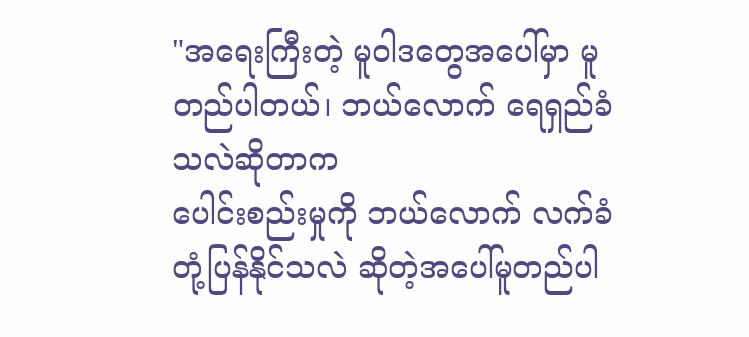"အရေးကြီးတဲ့ မူဝါဒတွေအပေါ်မှာ မူတည်ပါတယ်၊ ဘယ်လောက် ရေရှည်ခံသလဲဆိုတာက
ပေါင်းစည်းမှုကို ဘယ်လောက် လက်ခံတုံ့ပြန်နိုင်သလဲ ဆိုတဲ့အပေါ်မူတည်ပါ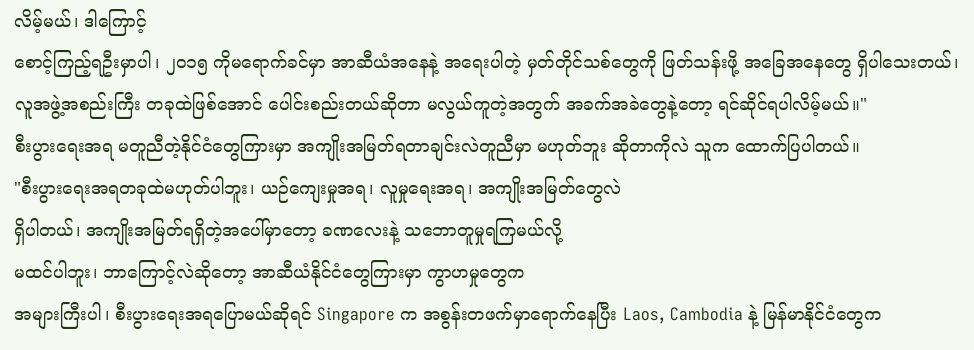လိမ့်မယ်၊ ဒါကြောင့်
စောင့်ကြည့်ရဦးမှာပါ၊ ၂၀၁၅ ကိုမရောက်ခင်မှာ အာဆီယံအနေနဲ့ အရေးပါတဲ့ မှတ်တိုင်သစ်တွေကို ဖြတ်သန်းဖို့ အခြေအနေတွေ ရှိပါသေးတယ်၊ လူအဖွဲ့အစည်းကြီး တခုထဲဖြစ်အောင် ပေါင်းစည်းတယ်ဆိုတာ မလွယ်ကူတဲ့အတွက် အခက်အခဲတွေနဲ့တော့ ရင်ဆိုင်ရပါလိမ့်မယ်။"
စီးပွားရေးအရ မတူညီတဲ့နိုင်ငံတွေကြားမှာ အကျိုးအမြတ်ရတာချင်းလဲတူညီမှာ မဟုတ်ဘူး ဆိုတာကိုလဲ သူက ထောက်ပြပါတယ်။
"စီးပွားရေးအရတခုထဲမဟုတ်ပါဘူး၊ ယဉ်ကျေးမှုအရ၊ လူမှုရေးအရ၊ အကျိုးအမြတ်တွေလဲ
ရှိပါတယ်၊ အကျိုးအမြတ်ရရှိတဲ့အပေါ်မှာတော့ ခဏလေးနဲ့ သဘောတူမှုရကြမယ်လို့
မထင်ပါဘူး၊ ဘာကြောင့်လဲဆိုတော့ အာဆီယံနိုင်ငံတွေကြားမှာ ကွာဟမှုတွေက
အများကြီးပါ၊ စီးပွားရေးအရပြောမယ်ဆိုရင် Singapore က အစွန်းတဖက်မှာရောက်နေပြီး Laos, Cambodia နဲ့ မြန်မာနိုင်ငံတွေက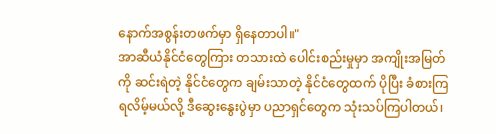နောက်အစွန်းတဖက်မှာ ရှိနေတာပါ။"
အာဆီယံနိုင်ငံတွေကြား တသားထဲ ပေါင်းစည်းမှုမှာ အကျိုးအမြတ်ကို ဆင်းရဲတဲ့ နိုင်ငံတွေက ချမ်းသာတဲ့ နိုင်ငံတွေထက် ပိုပြီး ခံစားကြရလိမ့်မယ်လို့ ဒီဆွေးနွေးပွဲမှာ ပညာရှင်တွေက သုံးသပ်ကြပါတယ်၊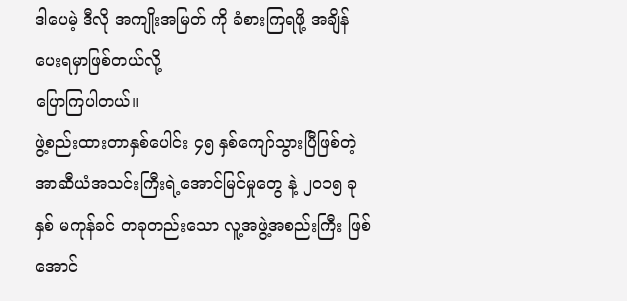ဒါပေမဲ့ ဒီလို အကျိုးအမြတ် ကို ခံစားကြရဖို့ အချိန်ပေးရမှာဖြစ်တယ်လို့
ပြောကြပါတယ်။
ဖွဲ့စည်းထားတာနှစ်ပေါင်း ၄၅ နှစ်ကျော်သွားပြီဖြစ်တဲ့ အာဆီယံအသင်းကြီးရဲ့အောင်မြင်မှုတွေ နဲ့ ၂၀၁၅ ခုနှစ် မကုန်ခင် တခုတည်းသော လူ့အဖွဲ့အစည်းကြီး ဖြစ်အောင်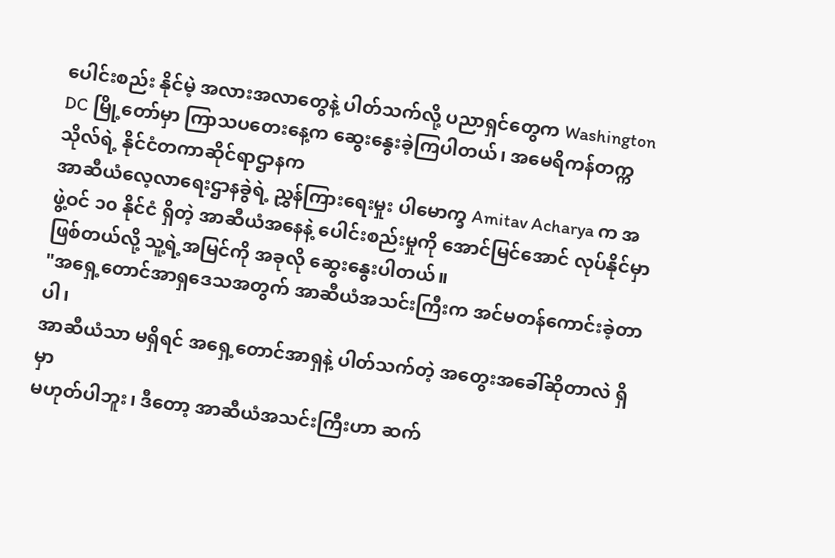ပေါင်းစည်း နိုင်မဲ့ အလားအလာတွေနဲ့ ပါတ်သက်လို့ ပညာရှင်တွေက Washington DC မြို့တော်မှာ ကြာသပတေးနေ့က ဆွေးနွေးခဲ့ကြပါတယ်၊ အမေရိကန်တက္ကသိုလ်ရဲ့ နိုင်ငံတကာဆိုင်ရာဌာနက
အာဆီယံလေ့လာရေးဌာနခွဲရဲ့ ညွှန်ကြားရေးမှုး ပါမောက္ခ Amitav Acharya က အဖွဲ့ဝင် ၁၀ နိုင်ငံ ရှိတဲ့ အာဆီယံအနေနဲ့ ပေါင်းစည်းမှုကို အောင်မြင်အောင် လုပ်နိုင်မှာဖြစ်တယ်လို့ သူ့ရဲ့အမြင်ကို အခုလို ဆွေးနွေးပါတယ်။
"အရှေ့တောင်အာရှဒေသအတွက် အာဆီယံအသင်းကြီးက အင်မတန်ကောင်းခဲ့တာပါ၊
အာဆီယံသာ မရှိရင် အရှေ့တောင်အာရှနဲ့ ပါတ်သက်တဲ့ အတွေးအခေါ်ဆိုတာလဲ ရှိမှာ
မဟုတ်ပါဘူး၊ ဒီတော့ အာဆီယံအသင်းကြီးဟာ ဆက်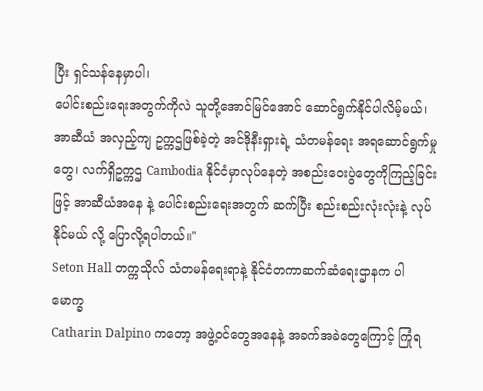ပြီး ရှင်သန်နေမှာပါ၊
ပေါင်းစည်းရေးအတွက်ကိုလဲ သူတို့အောင်မြင်အောင် ဆောင်ရွက်နိုင်ပါလိမ့်မယ်၊
အာဆီယံ အလှည့်ကျ ဥက္ကဌဖြစ်ခဲ့တဲ့ အင်ဒိုနီးရှားရဲ့ သံတမန်ရေး အရဆောင်ရွက်မှုတွေ၊ လက်ရှိဥက္ကဌ Cambodia နိုင်ငံမှာလုပ်နေတဲ့ အစည်းဝေးပွဲတွေကိုကြည့်ခြင်းဖြင့် အာဆီယံအနေ နဲ့ ပေါင်းစည်းရေးအတွက် ဆက်ပြီး စည်းစည်းလုံးလုံးနဲ့ လုပ်နိုင်မယ် လို့ ပြောလို့ရပါတယ်။"
Seton Hall တက္ကသိုလ် သံတမန်ရေးရာနဲ့ နိုင်ငံတကာဆက်ဆံရေးဌာနက ပါမောက္ခ
Catharin Dalpino ကတော့ အဖွဲ့ဝင်တွေအနေနဲ့ အခက်အခဲတွေကြောင့် ကြုံရ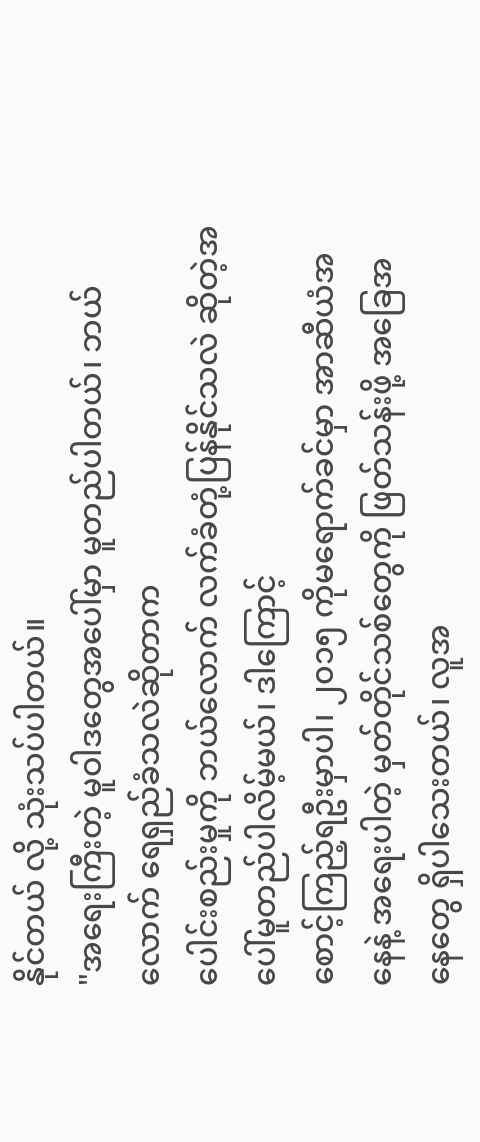နိုင်တယ် လို့ သုံးသပ်ပါတယ်။
"အရေးကြီးတဲ့ မူဝါဒတွေအပေါ်မှာ မူတည်ပါတယ်၊ ဘယ်လောက် ရေရှည်ခံသလဲဆိုတာက
ပေါင်းစည်းမှုကို ဘယ်လောက် လက်ခံတုံ့ပြန်နိုင်သလဲ ဆိုတဲ့အပေါ်မူတည်ပါလိမ့်မယ်၊ ဒါကြောင့်
စောင့်ကြည့်ရဦးမှာပါ၊ ၂၀၁၅ ကိုမရောက်ခင်မှာ အာဆီယံအနေနဲ့ အရေးပါတဲ့ မှတ်တိုင်သစ်တွေကို ဖြတ်သန်းဖို့ အခြေအနေတွေ ရှိပါသေးတယ်၊ လူအ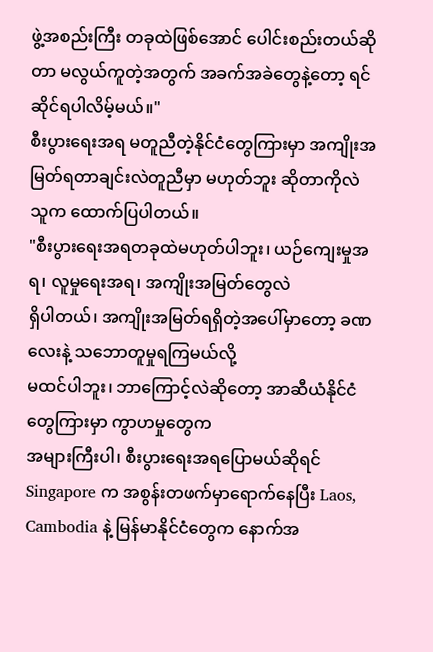ဖွဲ့အစည်းကြီး တခုထဲဖြစ်အောင် ပေါင်းစည်းတယ်ဆိုတာ မလွယ်ကူတဲ့အတွက် အခက်အခဲတွေနဲ့တော့ ရင်ဆိုင်ရပါလိမ့်မယ်။"
စီးပွားရေးအရ မတူညီတဲ့နိုင်ငံတွေကြားမှာ အကျိုးအမြတ်ရတာချင်းလဲတူညီမှာ မဟုတ်ဘူး ဆိုတာကိုလဲ သူက ထောက်ပြပါတယ်။
"စီးပွားရေးအရတခုထဲမဟုတ်ပါဘူး၊ ယဉ်ကျေးမှုအရ၊ လူမှုရေးအရ၊ အကျိုးအမြတ်တွေလဲ
ရှိပါတယ်၊ အကျိုးအမြတ်ရရှိတဲ့အပေါ်မှာတော့ ခဏလေးနဲ့ သဘောတူမှုရကြမယ်လို့
မထင်ပါဘူး၊ ဘာကြောင့်လဲဆိုတော့ အာဆီယံနိုင်ငံတွေကြားမှာ ကွာဟမှုတွေက
အများကြီးပါ၊ စီးပွားရေးအရပြောမယ်ဆိုရင် Singapore က အစွန်းတဖက်မှာရောက်နေပြီး Laos, Cambodia နဲ့ မြန်မာနိုင်ငံတွေက နောက်အ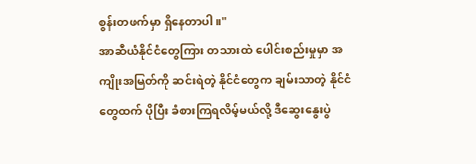စွန်းတဖက်မှာ ရှိနေတာပါ။"
အာဆီယံနိုင်ငံတွေကြား တသားထဲ ပေါင်းစည်းမှုမှာ အကျိုးအမြတ်ကို ဆင်းရဲတဲ့ နိုင်ငံတွေက ချမ်းသာတဲ့ နိုင်ငံတွေထက် ပိုပြီး ခံစားကြရလိမ့်မယ်လို့ ဒီဆွေးနွေးပွဲ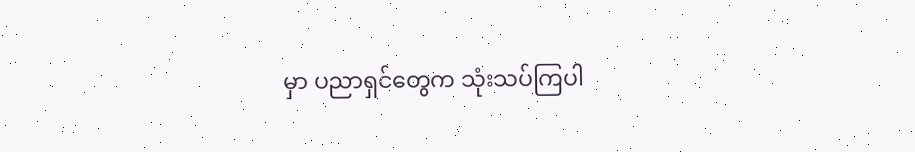မှာ ပညာရှင်တွေက သုံးသပ်ကြပါ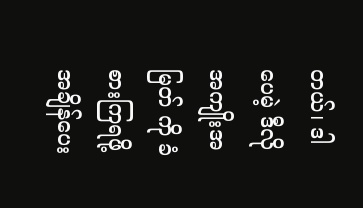တယ်၊ ဒါပေမဲ့ ဒီလို အကျိုးအမြတ် ကို ခံစားကြရဖို့ အချိန်ပေး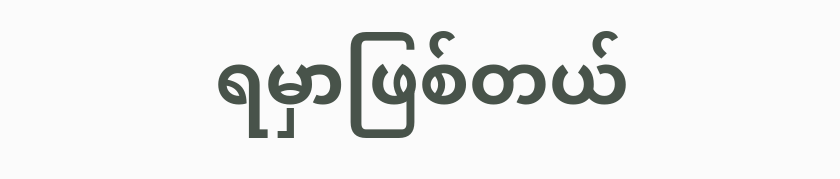ရမှာဖြစ်တယ်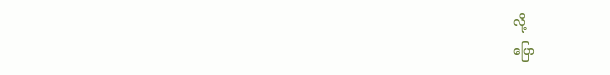လို့
ပြော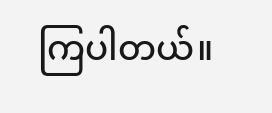ကြပါတယ်။